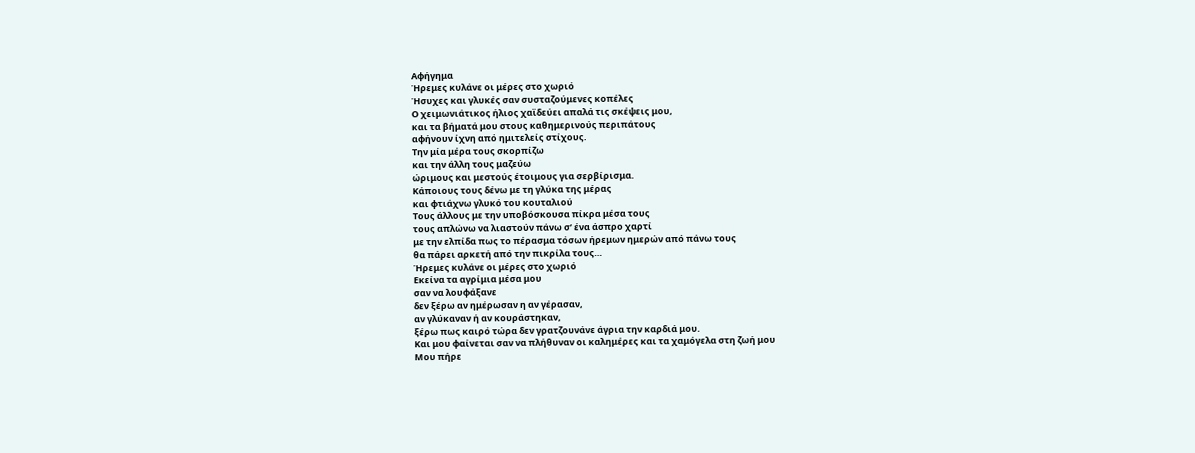Αφήγημα
Ήρεμες κυλάνε οι μέρες στο χωριό
Ήσυχες και γλυκές σαν συσταζούμενες κοπέλες
Ο χειμωνιάτικος ήλιος χαϊδεύει απαλά τις σκέψεις μου,
και τα βήματά μου στους καθημερινούς περιπάτους
αφήνουν ίχνη από ημιτελείς στίχους.
Την μία μέρα τους σκορπίζω
και την άλλη τους μαζεύω
ώριμους και μεστούς έτοιμους για σερβίρισμα.
Κάποιους τους δένω με τη γλύκα της μέρας
και φτιάχνω γλυκό του κουταλιού
Τους άλλους με την υποβόσκουσα πίκρα μέσα τους
τους απλώνω να λιαστούν πάνω σ’ ένα άσπρο χαρτί
με την ελπίδα πως το πέρασμα τόσων ήρεμων ημερών από πάνω τους
θα πάρει αρκετή από την πικρίλα τους…
Ήρεμες κυλάνε οι μέρες στο χωριό
Εκείνα τα αγρίμια μέσα μου
σαν να λουφάξανε
δεν ξέρω αν ημέρωσαν η αν γέρασαν,
αν γλύκαναν ή αν κουράστηκαν,
ξέρω πως καιρό τώρα δεν γρατζουνάνε άγρια την καρδιά μου.
Και μου φαίνεται σαν να πλήθυναν οι καλημέρες και τα χαμόγελα στη ζωή μου
Μου πήρε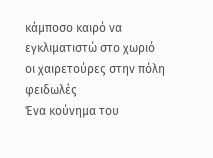κάμποσο καιρό να εγκλιματιστώ στο χωριό
οι χαιρετούρες στην πόλη φειδωλές
Ένα κούνημα του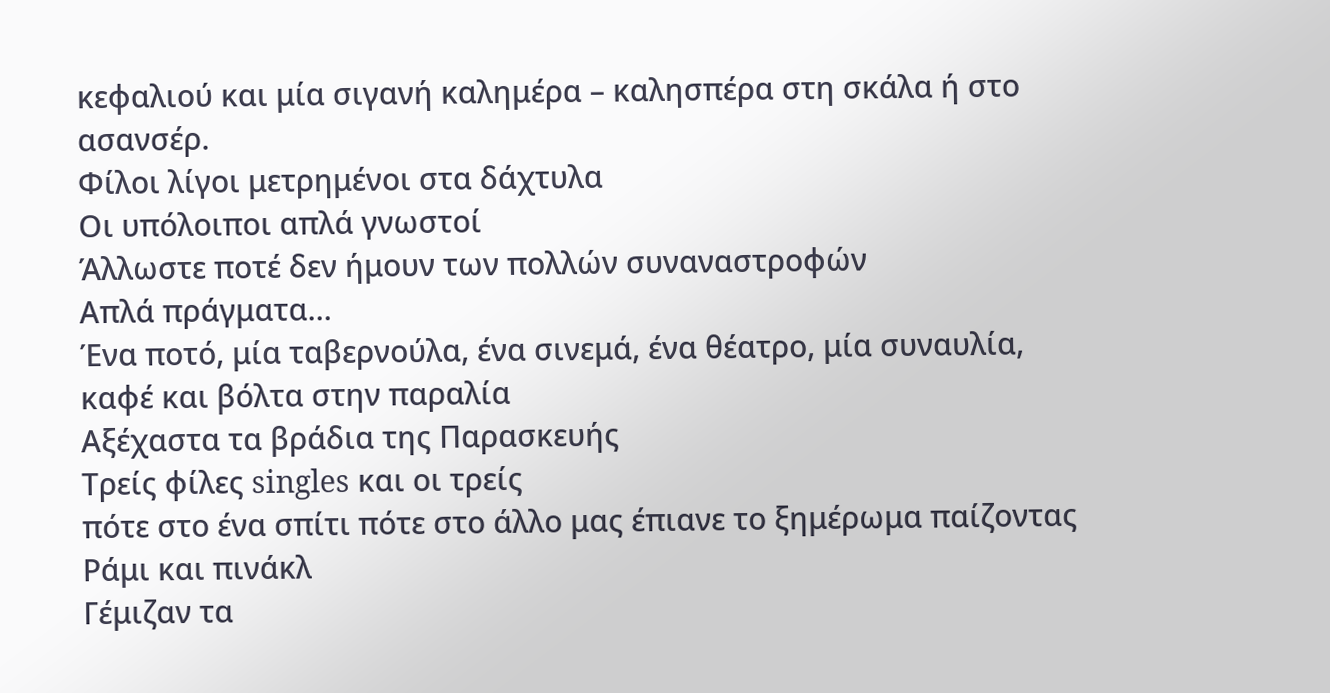κεφαλιού και μία σιγανή καλημέρα – καλησπέρα στη σκάλα ή στο ασανσέρ.
Φίλοι λίγοι μετρημένοι στα δάχτυλα
Οι υπόλοιποι απλά γνωστοί
Άλλωστε ποτέ δεν ήμουν των πολλών συναναστροφών
Απλά πράγματα…
Ένα ποτό, μία ταβερνούλα, ένα σινεμά, ένα θέατρο, μία συναυλία,
καφέ και βόλτα στην παραλία
Αξέχαστα τα βράδια της Παρασκευής
Τρείς φίλες singles και οι τρείς
πότε στο ένα σπίτι πότε στο άλλο μας έπιανε το ξημέρωμα παίζοντας Ράμι και πινάκλ
Γέμιζαν τα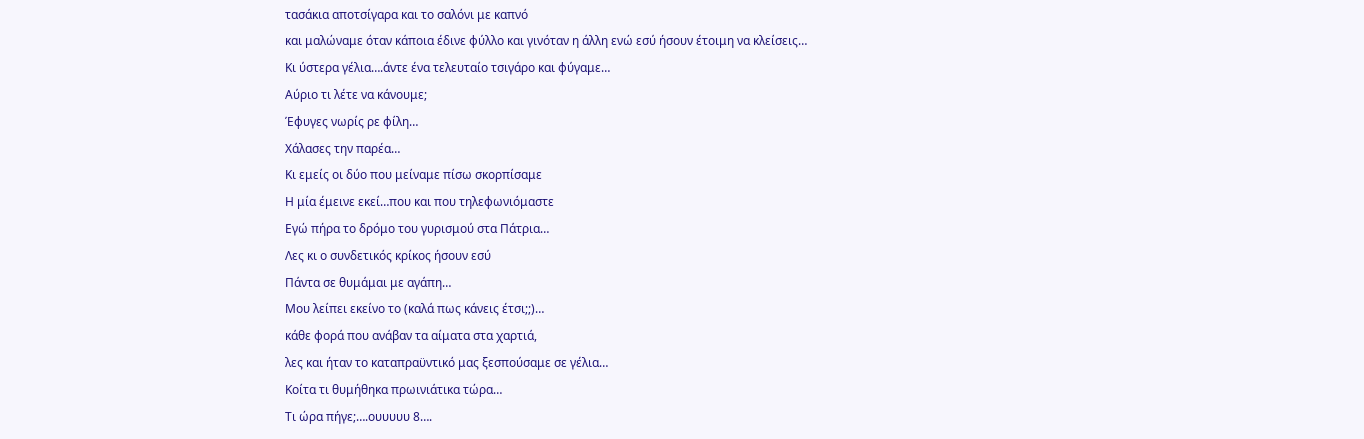τασάκια αποτσίγαρα και το σαλόνι με καπνό
και μαλώναμε όταν κάποια έδινε φύλλο και γινόταν η άλλη ενώ εσύ ήσουν έτοιμη να κλείσεις…
Κι ύστερα γέλια….άντε ένα τελευταίο τσιγάρο και φύγαμε…
Αύριο τι λέτε να κάνουμε;
Έφυγες νωρίς ρε φίλη…
Χάλασες την παρέα…
Κι εμείς οι δύο που μείναμε πίσω σκορπίσαμε
Η μία έμεινε εκεί…που και που τηλεφωνιόμαστε
Εγώ πήρα το δρόμο του γυρισμού στα Πάτρια…
Λες κι ο συνδετικός κρίκος ήσουν εσύ
Πάντα σε θυμάμαι με αγάπη…
Μου λείπει εκείνο το (καλά πως κάνεις έτσι;;)…
κάθε φορά που ανάβαν τα αίματα στα χαρτιά,
λες και ήταν το καταπραϋντικό μας ξεσπούσαμε σε γέλια…
Κοίτα τι θυμήθηκα πρωινιάτικα τώρα…
Τι ώρα πήγε;….ουυυυυ 8….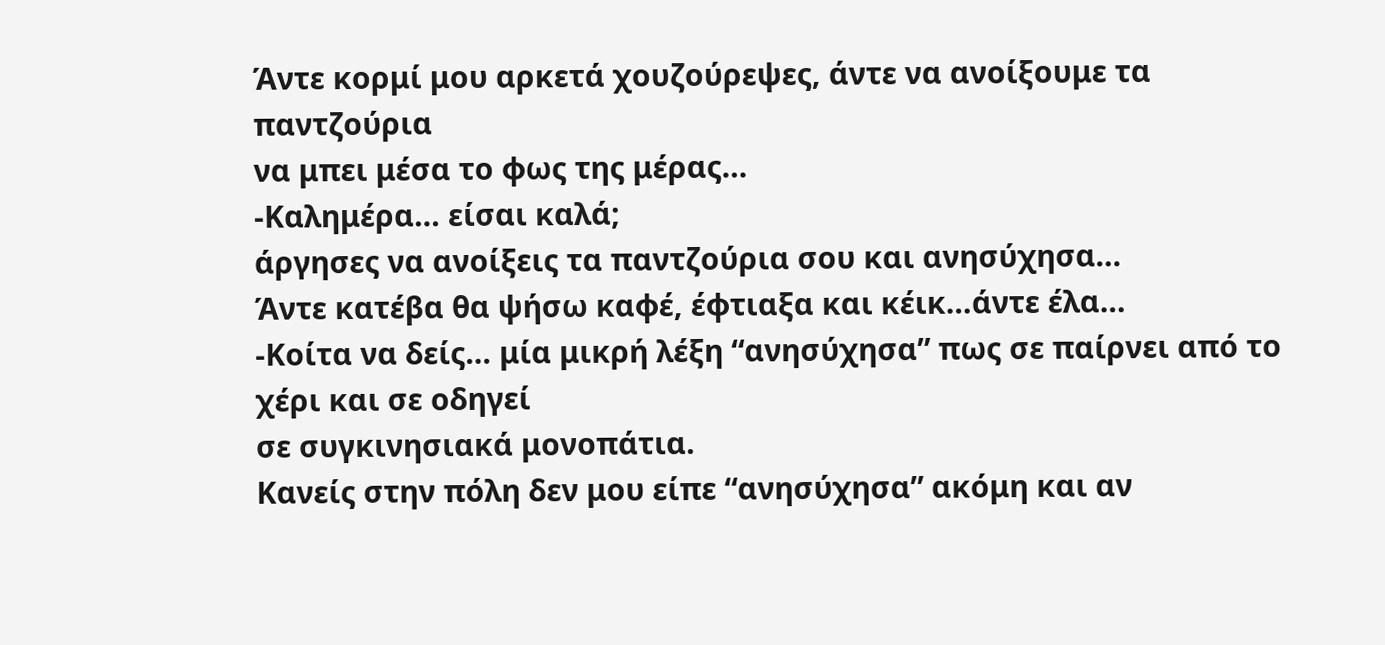Άντε κορμί μου αρκετά χουζούρεψες, άντε να ανοίξουμε τα παντζούρια
να μπει μέσα το φως της μέρας…
-Καλημέρα… είσαι καλά;
άργησες να ανοίξεις τα παντζούρια σου και ανησύχησα…
Άντε κατέβα θα ψήσω καφέ, έφτιαξα και κέικ…άντε έλα…
-Κοίτα να δείς… μία μικρή λέξη “ανησύχησα” πως σε παίρνει από το χέρι και σε οδηγεί
σε συγκινησιακά μονοπάτια.
Κανείς στην πόλη δεν μου είπε “ανησύχησα” ακόμη και αν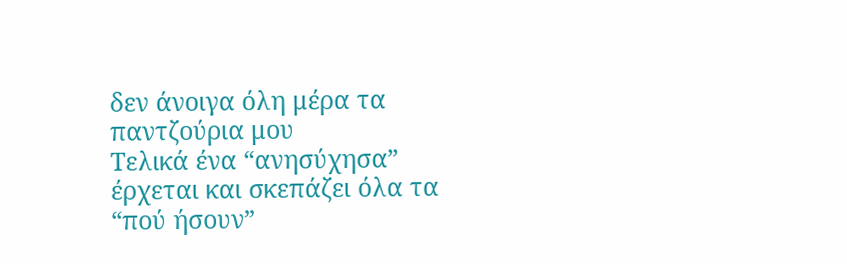δεν άνοιγα όλη μέρα τα παντζούρια μου
Τελικά ένα “ανησύχησα” έρχεται και σκεπάζει όλα τα “πού ήσουν”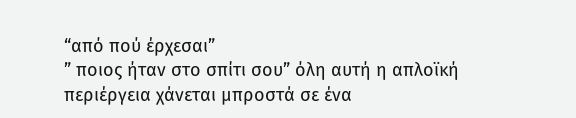“από πού έρχεσαι”
” ποιος ήταν στο σπίτι σου” όλη αυτή η απλοϊκή περιέργεια χάνεται μπροστά σε ένα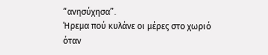“ανησύχησα”.
Ήρεμα πού κυλάνε οι μέρες στο χωριό
όταν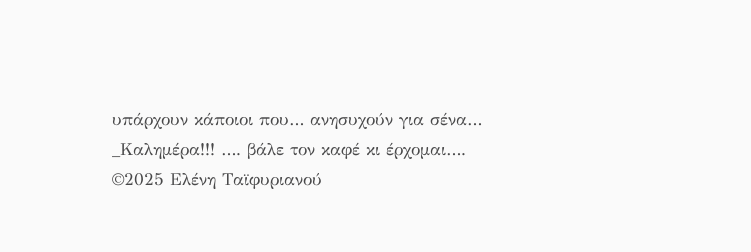υπάρχουν κάποιοι που… ανησυχούν για σένα…
_Καλημέρα!!! …. βάλε τον καφέ κι έρχομαι….
©2025 Ελένη Ταϊφυριανού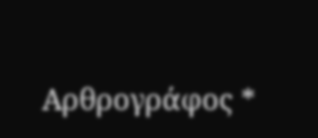Αρθρογράφος *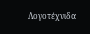Λογοτέχνιδα